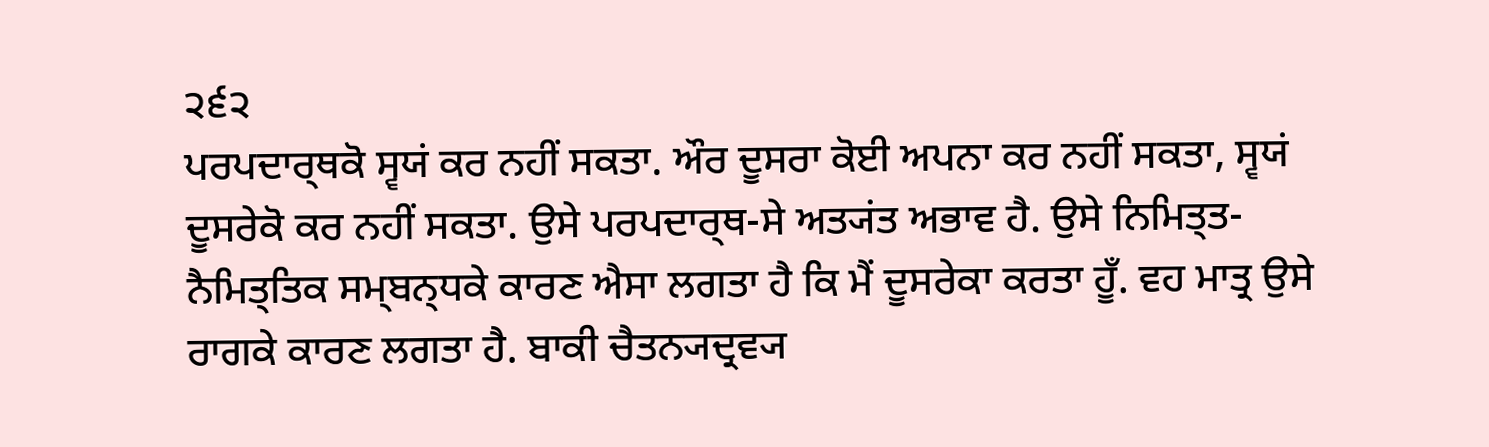੨੬੨
ਪਰਪਦਾਰ੍ਥਕੋ ਸ੍ਵਯਂ ਕਰ ਨਹੀਂ ਸਕਤਾ. ਔਰ ਦੂਸਰਾ ਕੋਈ ਅਪਨਾ ਕਰ ਨਹੀਂ ਸਕਤਾ, ਸ੍ਵਯਂ ਦੂਸਰੇਕੋ ਕਰ ਨਹੀਂ ਸਕਤਾ. ਉਸੇ ਪਰਪਦਾਰ੍ਥ-ਸੇ ਅਤ੍ਯਂਤ ਅਭਾਵ ਹੈ. ਉਸੇ ਨਿਮਿਤ੍ਤ-ਨੈਮਿਤ੍ਤਿਕ ਸਮ੍ਬਨ੍ਧਕੇ ਕਾਰਣ ਐਸਾ ਲਗਤਾ ਹੈ ਕਿ ਮੈਂ ਦੂਸਰੇਕਾ ਕਰਤਾ ਹੂਁ. ਵਹ ਮਾਤ੍ਰ ਉਸੇ ਰਾਗਕੇ ਕਾਰਣ ਲਗਤਾ ਹੈ. ਬਾਕੀ ਚੈਤਨ੍ਯਦ੍ਰਵ੍ਯ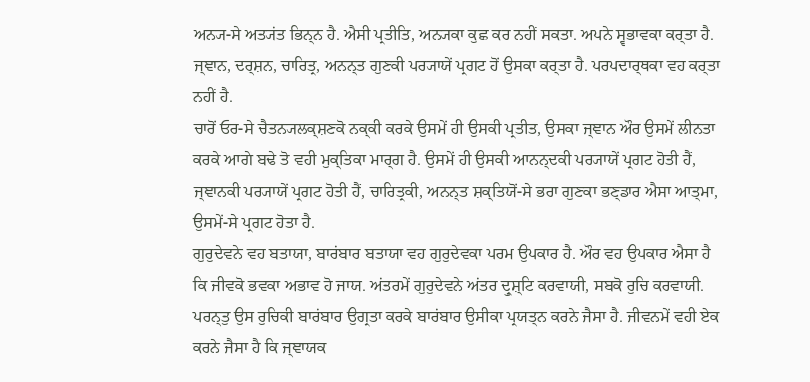ਅਨ੍ਯ-ਸੇ ਅਤ੍ਯਂਤ ਭਿਨ੍ਨ ਹੈ. ਐਸੀ ਪ੍ਰਤੀਤਿ, ਅਨ੍ਯਕਾ ਕੁਛ ਕਰ ਨਹੀਂ ਸਕਤਾ. ਅਪਨੇ ਸ੍ਵਭਾਵਕਾ ਕਰ੍ਤਾ ਹੈ. ਜ੍ਞਾਨ, ਦਰ੍ਸ਼ਨ, ਚਾਰਿਤ੍ਰ, ਅਨਨ੍ਤ ਗੁਣਕੀ ਪਰ੍ਯਾਯੇਂ ਪ੍ਰਗਟ ਹੋਂ ਉਸਕਾ ਕਰ੍ਤਾ ਹੈ. ਪਰਪਦਾਰ੍ਥਕਾ ਵਹ ਕਰ੍ਤਾ ਨਹੀਂ ਹੈ.
ਚਾਰੋਂ ਓਰ-ਸੇ ਚੈਤਨ੍ਯਲਕ੍ਸ਼ਣਕੋ ਨਕ੍ਕੀ ਕਰਕੇ ਉਸਮੇਂ ਹੀ ਉਸਕੀ ਪ੍ਰਤੀਤ, ਉਸਕਾ ਜ੍ਞਾਨ ਔਰ ਉਸਮੇਂ ਲੀਨਤਾ ਕਰਕੇ ਆਗੇ ਬਢੇ ਤੋ ਵਹੀ ਮੁਕ੍ਤਿਕਾ ਮਾਰ੍ਗ ਹੈ. ਉਸਮੇਂ ਹੀ ਉਸਕੀ ਆਨਨ੍ਦਕੀ ਪਰ੍ਯਾਯੇਂ ਪ੍ਰਗਟ ਹੋਤੀ ਹੈਂ, ਜ੍ਞਾਨਕੀ ਪਰ੍ਯਾਯੇਂ ਪ੍ਰਗਟ ਹੋਤੀ ਹੈਂ, ਚਾਰਿਤ੍ਰਕੀ, ਅਨਨ੍ਤ ਸ਼ਕ੍ਤਿਯੋਂ-ਸੇ ਭਰਾ ਗੁਣਕਾ ਭਣ੍ਡਾਰ ਐਸਾ ਆਤ੍ਮਾ, ਉਸਮੇਂ-ਸੇ ਪ੍ਰਗਟ ਹੋਤਾ ਹੈ.
ਗੁਰੁਦੇਵਨੇ ਵਹ ਬਤਾਯਾ, ਬਾਰਂਬਾਰ ਬਤਾਯਾ ਵਹ ਗੁਰੁਦੇਵਕਾ ਪਰਮ ਉਪਕਾਰ ਹੈ. ਔਰ ਵਹ ਉਪਕਾਰ ਐਸਾ ਹੈ ਕਿ ਜੀਵਕੋ ਭਵਕਾ ਅਭਾਵ ਹੋ ਜਾਯ. ਅਂਤਰਮੇਂ ਗੁਰੁਦੇਵਨੇ ਅਂਤਰ ਦ੍ਰੁਸ਼੍ਟਿ ਕਰਵਾਯੀ, ਸਬਕੋ ਰੁਚਿ ਕਰਵਾਯੀ. ਪਰਨ੍ਤੁ ਉਸ ਰੁਚਿਕੀ ਬਾਰਂਬਾਰ ਉਗ੍ਰਤਾ ਕਰਕੇ ਬਾਰਂਬਾਰ ਉਸੀਕਾ ਪ੍ਰਯਤ੍ਨ ਕਰਨੇ ਜੈਸਾ ਹੈ. ਜੀਵਨਮੇਂ ਵਹੀ ਏਕ ਕਰਨੇ ਜੈਸਾ ਹੈ ਕਿ ਜ੍ਞਾਯਕ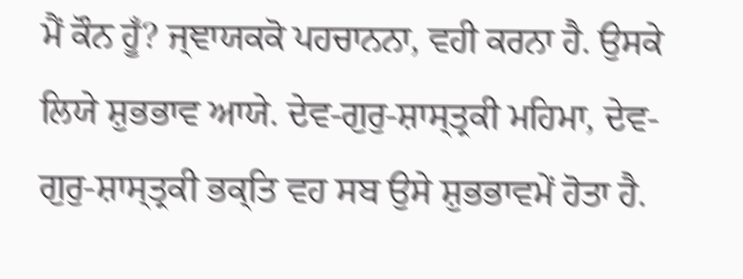ਮੈਂ ਕੌਨ ਹੂਁ? ਜ੍ਞਾਯਕਕੋ ਪਹਚਾਨਨਾ, ਵਹੀ ਕਰਨਾ ਹੈ. ਉਸਕੇ ਲਿਯੇ ਸ਼ੁਭਭਾਵ ਆਯੇ. ਦੇਵ-ਗੁਰੁ-ਸ਼ਾਸ੍ਤ੍ਰਕੀ ਮਹਿਮਾ, ਦੇਵ- ਗੁਰੁ-ਸ਼ਾਸ੍ਤ੍ਰਕੀ ਭਕ੍ਤਿ ਵਹ ਸਬ ਉਸੇ ਸ਼ੁਭਭਾਵਮੇਂ ਹੋਤਾ ਹੈ.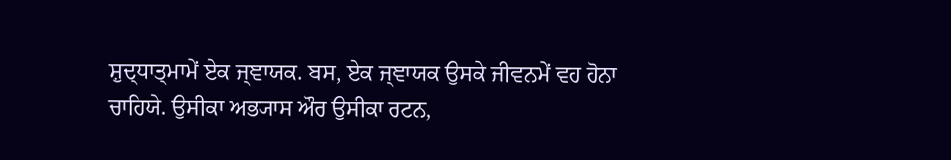ਸ਼ੁਦ੍ਧਾਤ੍ਮਾਮੇਂ ਏਕ ਜ੍ਞਾਯਕ. ਬਸ, ਏਕ ਜ੍ਞਾਯਕ ਉਸਕੇ ਜੀਵਨਮੇਂ ਵਹ ਹੋਨਾ ਚਾਹਿਯੇ. ਉਸੀਕਾ ਅਭ੍ਯਾਸ ਔਰ ਉਸੀਕਾ ਰਟਨ,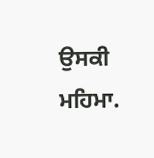ਉਸਕੀ ਮਹਿਮਾ.